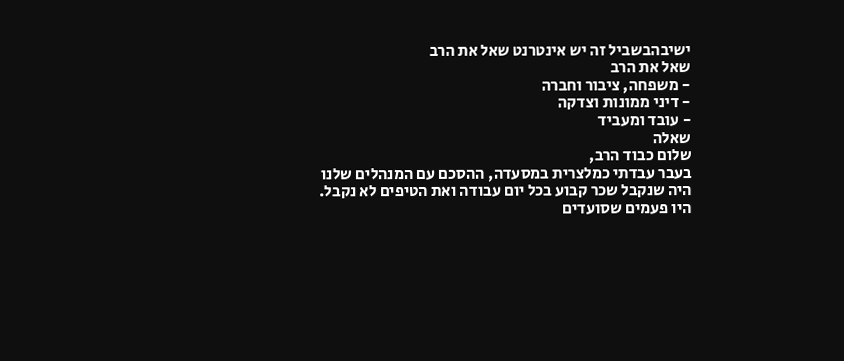ישיבהבשביל זה יש אינטרנט שאל את הרב
שאל את הרב
- משפחה, ציבור וחברה
- דיני ממונות וצדקה
- עובד ומעביד
שאלה
שלום כבוד הרב,
בעבר עבדתי כמלצרית במסעדה, ההסכם עם המנהלים שלנו היה שנקבל שכר קבוע בכל יום עבודה ואת הטיפים לא נקבל.
היו פעמים שסועדים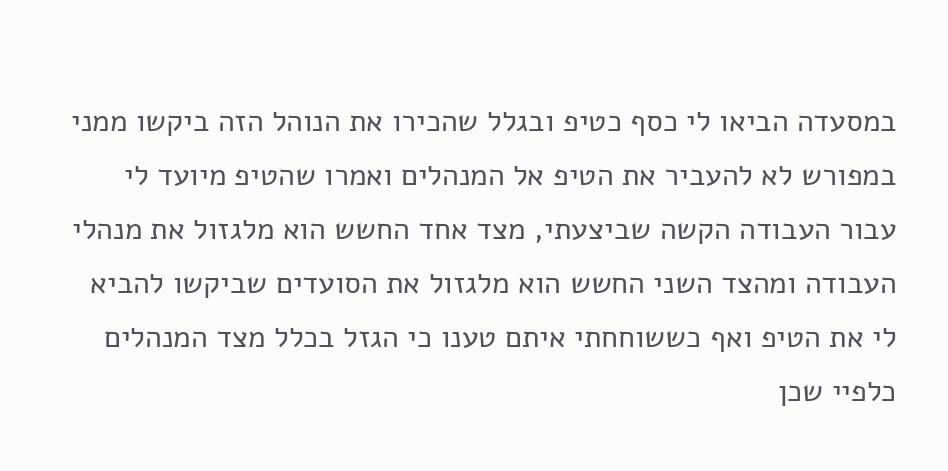במסעדה הביאו לי כסף כטיפ ובגלל שהכירו את הנוהל הזה ביקשו ממני במפורש לא להעביר את הטיפ אל המנהלים ואמרו שהטיפ מיועד לי עבור העבודה הקשה שביצעתי, מצד אחד החשש הוא מלגזול את מנהלי העבודה ומהצד השני החשש הוא מלגזול את הסועדים שביקשו להביא לי את הטיפ ואף כששוחחתי איתם טענו כי הגזל בכלל מצד המנהלים כלפיי שכן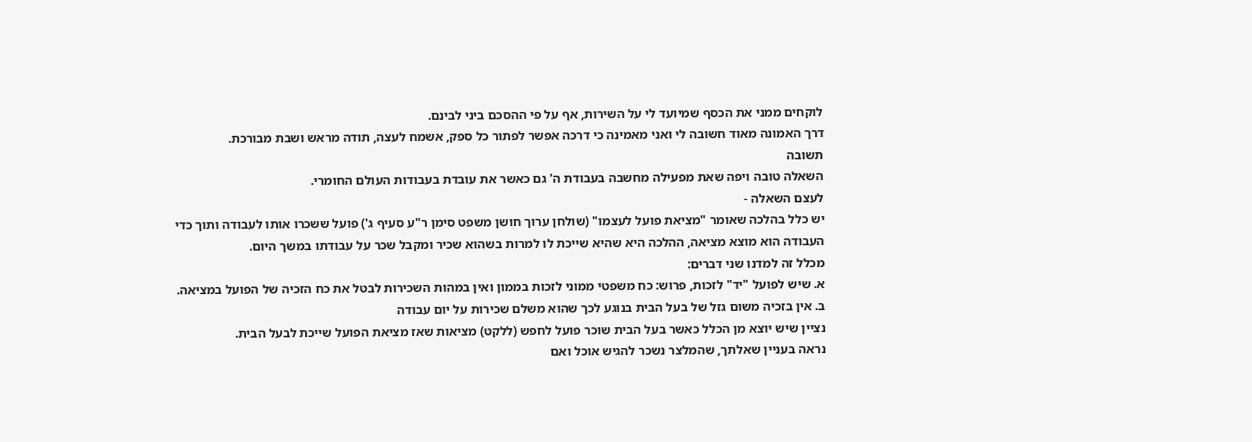לוקחים ממני את הכסף שמיועד לי על השירות, אף על פי ההסכם ביני לבינם.
דרך האמונה מאוד חשובה לי ואני מאמינה כי דרכה אפשר לפתור כל ספק, אשמח לעצה, תודה מראש ושבת מבורכת.
תשובה
השאלה טובה ויפה שאת מפעילה מחשבה בעבודת ה' גם כאשר את עובדת בעבודות העולם החומרי.
לעצם השאלה -
יש כלל בהלכה שאומר "מציאת פועל לעצמו" (שולחן ערוך חושן משפט סימן ר"ע סעיף ג') פועל ששכרו אותו לעבודה ותוך כדי העבודה הוא מוצא מציאה, ההלכה היא שהיא שייכת לו למרות בשהוא שכיר ומקבל שכר על עבודתו במשך היום.
מכלל זה למדנו שני דברים:
א. שיש לפועל "יד" לזכות, פרוש: כח משפטי ממוני לזכות בממון ואין במהות השכירות לבטל את כח הזכיה של הפועל במציאה.
ב. אין בזכיה משום גזל של בעל הבית בנוגע לכך שהוא משלם שכירות על יום עבודה
נציין שיש יוצא מן הכלל כאשר בעל הבית שוכר פועל לחפש (ללקט) מציאות שאז מציאת הפועל שייכת לבעל הבית.
נראה בעניין שאלתך, שהמלצר נשכר להגיש אוכל ואם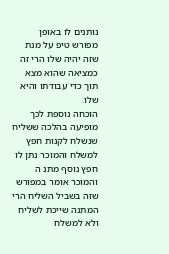נותנים לו באופן מפורש טיפ על מנת שזה יהיה שלו הרי זה כמציאה שהוא מצא תוך כדי עבודתו והיא שלו.
הוכחה נוספת לכך מופיעה בהלכה ששליח שנשלח לקנות חפץ למשלח והמוכר נתן לו חפץ נוסף מתנ ה והמוכר אומר במפורש שזה בשביל השליח הרי המתנה שייכת לשליח ולא למשלח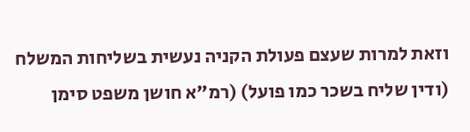וזאת למרות שעצם פעולת הקניה נעשית בשליחות המשלח (ודין שליח בשכר כמו פועל) (רמ"א חושן משפט סימן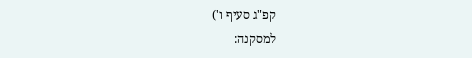קפ"ג סעיף ו')
למסקנה: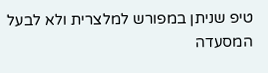טיפ שניתן במפורש למלצרית ולא לבעל המסעדה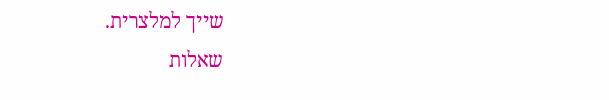שייך למלצרית.
שאלות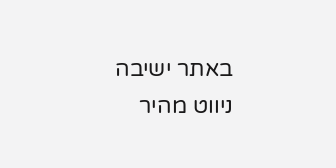באתר ישיבה
ניווט מהיר